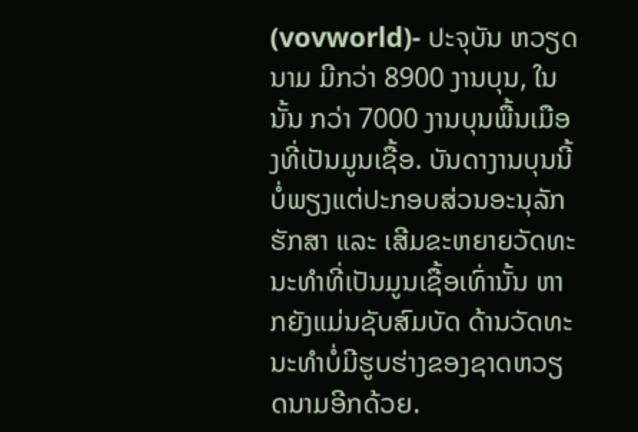(vovworld)- ປະຈຸບັນ ຫວຽດນາມ ມີກວ່າ 8900 ງານບຸນ, ໃນນັ້ນ ກວ່າ 7000 ງານບຸນພື້ນເມືອງທີ່ເປັນມູນເຊື້ອ. ບັນດາງານບຸນນີ້ບໍ່ພຽງແຕ່ປະກອບສ່ວນອະນຸລັກຮັກສາ ແລະ ເສີມຂະຫຍາຍວັດທະນະທຳທີ່ເປັນມູນເຊື້ອເທົ່ານັ້ນ ຫາກຍັງແມ່ນຊັບສົມບັດ ດ້ານວັດທະນະທຳບໍ່ມີຮູບຮ່າງຂອງຊາດຫວຽດນາມອີກດ້ວຍ.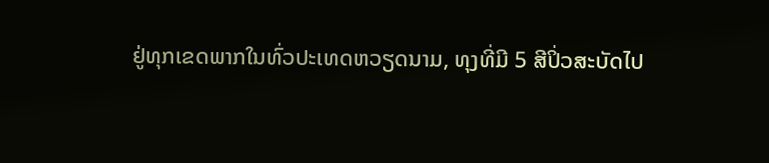ຢູ່ທຸກເຂດພາກໃນທົ່ວປະເທດຫວຽດນາມ, ທຸງທີ່ມີ 5 ສີປິ່ວສະບັດໄປ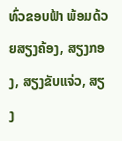ທົ່ວຂອບຟ້າ ພ້ອມດ້ວຍສຽງຄ້ອງ, ສຽງກອງ, ສຽງຂັບແຈ່ວ, ສຽງ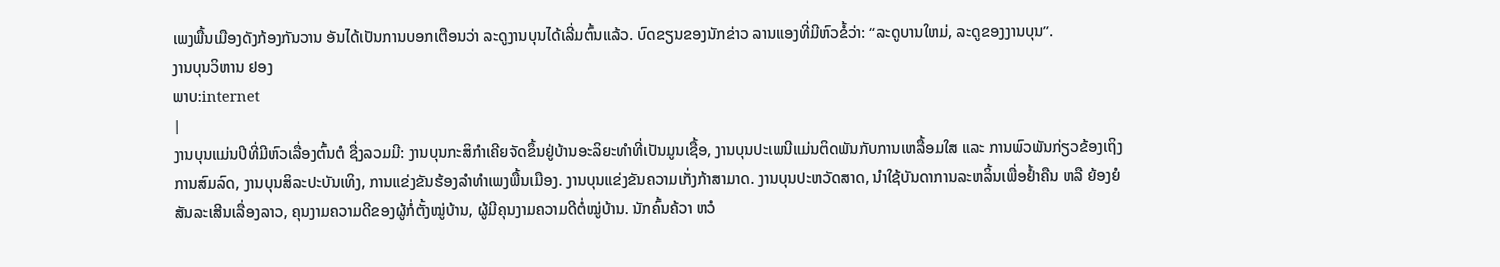ເພງພື້ນເມືອງດັງກ້ອງກັນວານ ອັນໄດ້ເປັນການບອກເຕືອນວ່າ ລະດູງານບຸນໄດ້ເລີ່ມຕົ້ນແລ້ວ. ບົດຂຽນຂອງນັກຂ່າວ ລານແອງທີ່ມີຫົວຂໍ້ວ່າ: “ລະດູບານໃຫມ່, ລະດູຂອງງານບຸນ”.
ງານບຸນວິຫານ ຢອງ
ພາບ:internet
|
ງານບຸນແມ່ນປີທີ່ມີຫົວເລື່ອງຕົ້ນຕໍ ຊື່ງລວມມີ: ງານບຸນກະສິກຳເຄີຍຈັດຂຶ້ນຢູ່ບ້ານອະລິຍະທຳທີ່ເປັນມູນເຊື້ອ, ງານບຸນປະເພນີແມ່ນຕິດພັນກັບການເຫລື້ອມໃສ ແລະ ການພົວພັນກ່ຽວຂ້ອງເຖິງການສົມລົດ, ງານບຸນສິລະປະບັນເທິງ, ການແຂ່ງຂັນຮ້ອງລຳທຳເພງພື້ນເມືອງ. ງານບຸນແຂ່ງຂັນຄວາມເກັ່ງກ້າສາມາດ. ງານບຸນປະຫວັດສາດ, ນຳໃຊ້ບັນດາການລະຫລິ້ນເພື່ອຢ້ຳຄືນ ຫລື ຍ້ອງຍໍສັນລະເສີນເລື່ອງລາວ, ຄຸນງາມຄວາມດີຂອງຜູ້ກໍ່ຕັ້ງໝູ່ບ້ານ, ຜູ້ມີຄຸນງາມຄວາມດີຕໍ່ໝູ່ບ້ານ. ນັກຄົ້ນຄ້ວາ ຫວໍ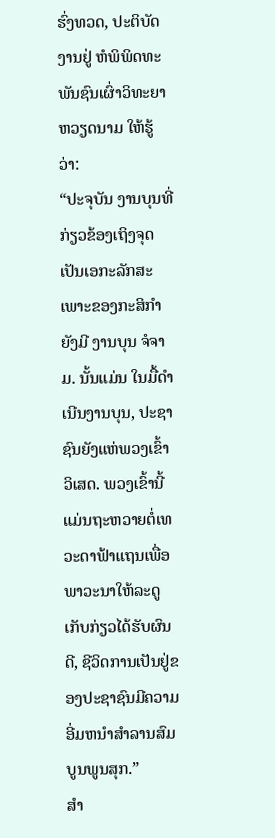ຮົ່ງທວດ, ປະຕິບັດງານຢູ່ ຫໍພິພິດທະພັນຊົນເຜົ່າວິທະຍາຫວຽດນາມ ໃຫ້ຮູ້ວ່າ:
“ປະຈຸບັນ ງານບຸນທີ່ກ່ຽວຂ້ອງເຖິງຈຸດເປັນເອກະລັກສະເພາະຂອງກະສິກຳ ຍັງມີ ງານບຸນ ຈໍຈາມ. ນັ້ນແມ່ນ ໃນມື້ດຳເນີນງານບຸນ, ປະຊາຊົນຍັງແຫ່ພວງເຂົ້າ ວິເສດ. ພວງເຂົ້ານີ້ ແມ່ນຖະຫວາຍຕໍ່ເທວະດາຟ້າແຖນເພື່ອພາວະນາໃຫ້ລະດູເກັບກ່ຽວໄດ້ຮັບຜົນດີ, ຊີວິດການເປັນຢູ່ຂອງປະຊາຊົນມີຄວາມອີ່ມຫນຳສຳລານສົມບູນພູນສຸກ.”
ສຳ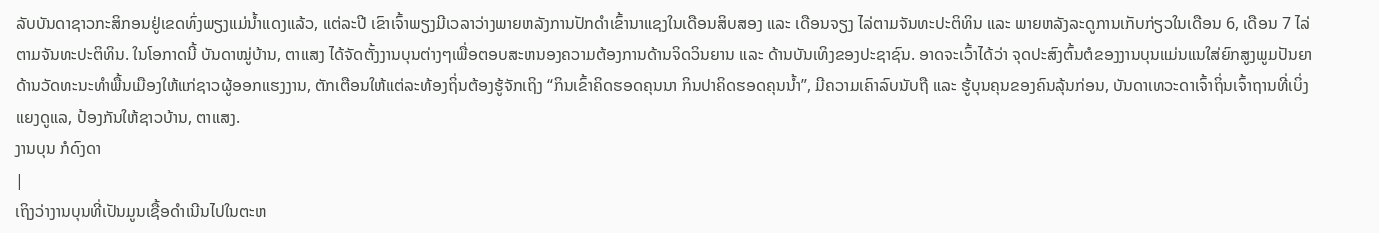ລັບບັນດາຊາວກະສິກອນຢູ່ເຂດທົ່ງພຽງແມ່ນ້ຳແດງແລ້ວ, ແຕ່ລະປີ ເຂົາເຈົ້າພຽງມີເວລາວ່າງພາຍຫລັງການປັກດຳເຂົ້ານາແຊງໃນເດືອນສິບສອງ ແລະ ເດືອນຈຽງ ໄລ່ຕາມຈັນທະປະຕິທິນ ແລະ ພາຍຫລັງລະດູການເກັບກ່ຽວໃນເດືອນ 6, ເດືອນ 7 ໄລ່ຕາມຈັນທະປະຕິທິນ. ໃນໂອກາດນີ້ ບັນດາໝູ່ບ້ານ, ຕາແສງ ໄດ້ຈັດຕັ້ງງານບຸນຕ່າງໆເພື່ອຕອບສະຫນອງຄວາມຕ້ອງການດ້ານຈິດວິນຍານ ແລະ ດ້ານບັນເທິງຂອງປະຊາຊົນ. ອາດຈະເວົ້າໄດ້ວ່າ ຈຸດປະສົງຕົ້ນຕໍຂອງງານບຸນແມ່ນແນໃສ່ຍົກສູງພູມປັນຍາດ້ານວັດທະນະທຳພື້ນເມືອງໃຫ້ແກ່ຊາວຜູ້ອອກແຮງງານ, ຕັກເຕືອນໃຫ້ແຕ່ລະທ້ອງຖິ່ນຕ້ອງຮູ້ຈັກເຖິງ “ກິນເຂົ້າຄິດຮອດຄຸນນາ ກິນປາຄິດຮອດຄຸນນ້ຳ”, ມີຄວາມເຄົາລົບນັບຖື ແລະ ຮູ້ບຸນຄຸນຂອງຄົນລຸ້ນກ່ອນ, ບັນດາເທວະດາເຈົ້າຖິ່ນເຈົ້າຖານທີ່ເບິ່ງແຍງດູແລ, ປ້ອງກັນໃຫ້ຊາວບ້ານ, ຕາແສງ.
ງານບຸນ ກໍດົງດາ
|
ເຖິງວ່າງານບຸນທີ່ເປັນມູນເຊື້ອດຳເນີນໄປໃນຕະຫ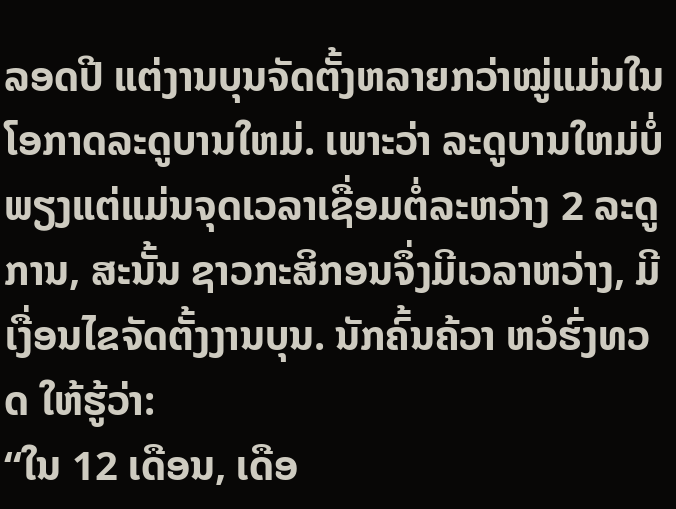ລອດປີ ແຕ່ງານບຸນຈັດຕັ້ງຫລາຍກວ່າໝູ່ແມ່ນໃນໂອກາດລະດູບານໃຫມ່. ເພາະວ່າ ລະດູບານໃຫມ່ບໍ່ພຽງແຕ່ແມ່ນຈຸດເວລາເຊື່ອມຕໍ່ລະຫວ່າງ 2 ລະດູການ, ສະນັ້ນ ຊາວກະສິກອນຈຶ່ງມີເວລາຫວ່າງ, ມີເງື່ອນໄຂຈັດຕັ້ງງານບຸນ. ນັກຄົ້ນຄ້ວາ ຫວໍຮົ່ງທວດ ໃຫ້ຮູ້ວ່າ:
“ໃນ 12 ເດືອນ, ເດືອ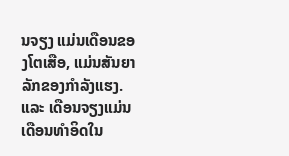ນຈຽງ ແມ່ນເດືອນຂອງໂຕເສືອ, ແມ່ນສັນຍາລັກຂອງກຳລັງແຮງ. ແລະ ເດືອນຈຽງແມ່ນເດືອນທຳອິດໃນ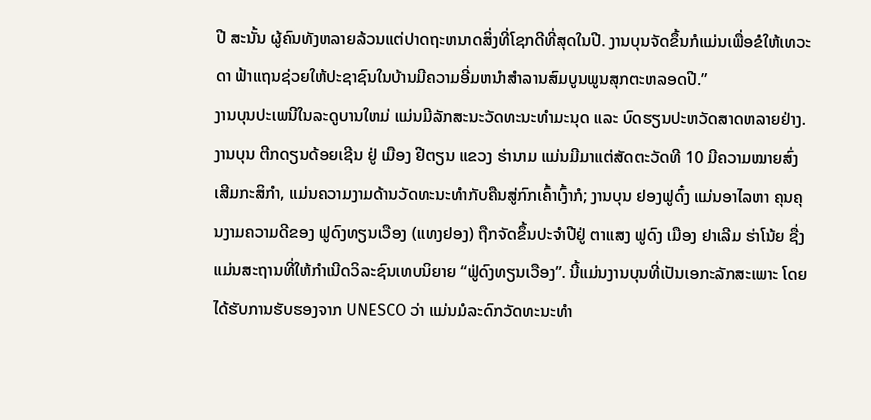ປີ ສະນັ້ນ ຜູ້ຄົນທັງຫລາຍລ້ວນແຕ່ປາດຖະຫນາດສິ່ງທີ່ໂຊກດີທີ່ສຸດໃນປີ. ງານບຸນຈັດຂຶ້ນກໍແມ່ນເພື່ອຂໍໃຫ້ເທວະດາ ຟ້າແຖນຊ່ວຍໃຫ້ປະຊາຊົນໃນບ້ານມີຄວາມອີ່ມຫນຳສຳລານສົມບູນພູນສຸກຕະຫລອດປີ.”
ງານບຸນປະເພນີໃນລະດູບານໃຫມ່ ແມ່ນມີລັກສະນະວັດທະນະທຳມະນຸດ ແລະ ບົດຮຽນປະຫວັດສາດຫລາຍຢ່າງ. ງານບຸນ ຕີກດຽນດ້ອຍເຊີນ ຢູ່ ເມືອງ ຢີຕຽນ ແຂວງ ຮ່ານາມ ແມ່ນມີມາແຕ່ສັດຕະວັດທີ 10 ມີຄວາມໝາຍສົ່ງເສີມກະສິກຳ, ແມ່ນຄວາມງາມດ້ານວັດທະນະທຳກັບຄືນສູ່ກົກເຄົ້າເງົ້າກໍ; ງານບຸນ ຢອງຟູດົ໋ງ ແມ່ນອາໄລຫາ ຄຸນຄຸນງາມຄວາມດີຂອງ ຟູດົງທຽນເວືອງ (ແທງຢອງ) ຖືກຈັດຂຶ້ນປະຈຳປີຢູ່ ຕາແສງ ຟູດົງ ເມືອງ ຢາເລີມ ຮ່າໂນ້ຍ ຊື່ງແມ່ນສະຖານທີ່ໃຫ້ກຳເນີດວິລະຊົນເທບນິຍາຍ “ຟູ່ດົງທຽນເວືອງ”. ນີ້ແມ່ນງານບຸນທີ່ເປັນເອກະລັກສະເພາະ ໂດຍໄດ້ຮັບການຮັບຮອງຈາກ UNESCO ວ່າ ແມ່ນມໍລະດົກວັດທະນະທຳ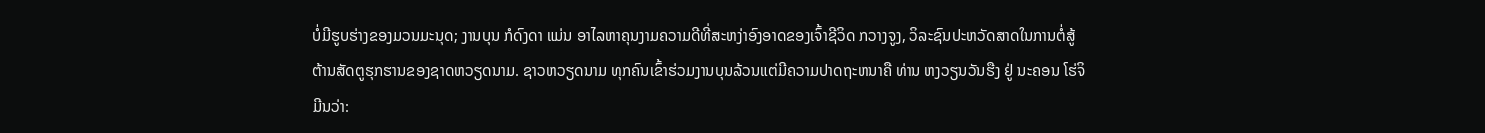ບໍ່ມີຮູບຮ່າງຂອງມວນມະນຸດ; ງານບຸນ ກໍດົງດາ ແມ່ນ ອາໄລຫາຄຸນງາມຄວາມດີທີ່ສະຫງ່າອົງອາດຂອງເຈົ້າຊີວິດ ກວາງຈູງ, ວິລະຊົນປະຫວັດສາດໃນການຕໍ່ສູ້ຕ້ານສັດຕູຮຸກຮານຂອງຊາດຫວຽດນາມ. ຊາວຫວຽດນາມ ທຸກຄົນເຂົ້າຮ່ວມງານບຸນລ້ວນແຕ່ມີຄວາມປາດຖະຫນາຄື ທ່ານ ຫງວຽນວັນຮືງ ຢູ່ ນະຄອນ ໂຮ່ຈິມີນວ່າ: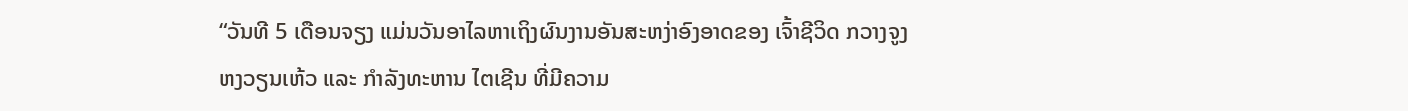“ວັນທີ 5 ເດືອນຈຽງ ແມ່ນວັນອາໄລຫາເຖິງຜົນງານອັນສະຫງ່າອົງອາດຂອງ ເຈົ້າຊີວິດ ກວາງຈູງ ຫງວຽນເຫ້ວ ແລະ ກຳລັງທະຫານ ໄຕເຊີນ ທີ່ມີຄວາມ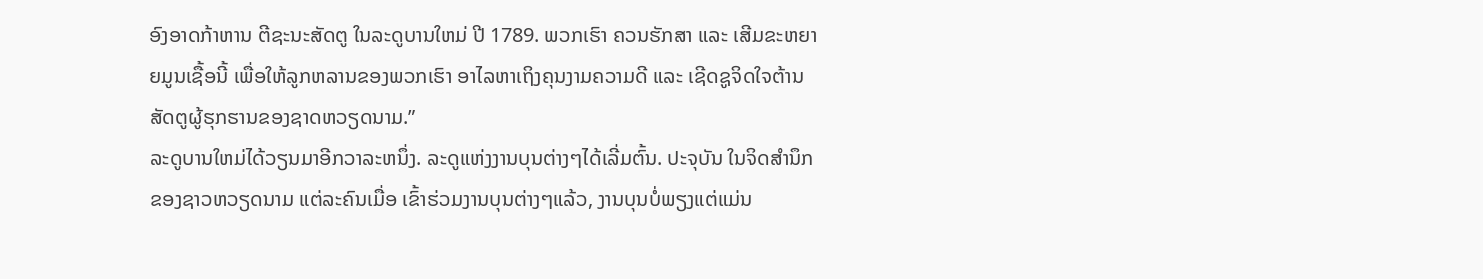ອົງອາດກ້າຫານ ຕີຊະນະສັດຕູ ໃນລະດູບານໃຫມ່ ປີ 1789. ພວກເຮົາ ຄວນຮັກສາ ແລະ ເສີມຂະຫຍາຍມູນເຊື້ອນີ້ ເພື່ອໃຫ້ລູກຫລານຂອງພວກເຮົາ ອາໄລຫາເຖິງຄຸນງາມຄວາມດີ ແລະ ເຊີດຊູຈິດໃຈຕ້ານສັດຕູຜູ້ຮຸກຮານຂອງຊາດຫວຽດນາມ.”
ລະດູບານໃຫມ່ໄດ້ວຽນມາອີກວາລະຫນຶ່ງ. ລະດູແຫ່ງງານບຸນຕ່າງໆໄດ້ເລີ່ມຕົ້ນ. ປະຈຸບັນ ໃນຈິດສຳນຶກຂອງຊາວຫວຽດນາມ ແຕ່ລະຄົນເມື່ອ ເຂົ້າຮ່ວມງານບຸນຕ່າງໆແລ້ວ, ງານບຸນບໍ່ພຽງແຕ່ແມ່ນ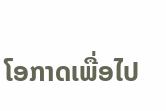ໂອກາດເພື່ອໄປ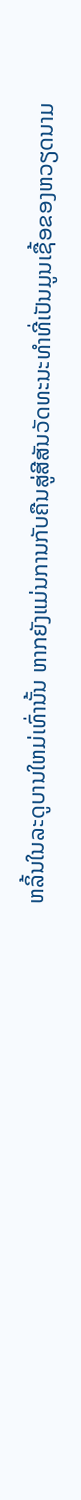ຫລິ້ນໃນລະດູບານໃຫມ່ເທົ່ານັ້ນ ຫາກຍັງແມ່ນການກັບຄືນສູ່ສີສັນວັດທະນະທຳທີ່ເປັນມູນເຊື້ອຂອງຫວຽດນາມ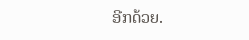ອີກດ້ວຍ.